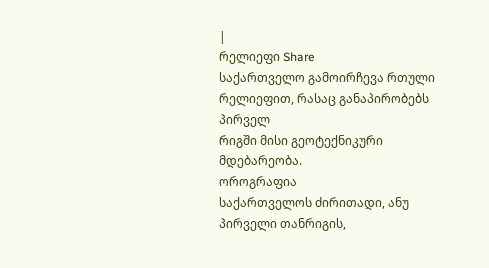|
რელიეფი Share
საქართველო გამოირჩევა რთული რელიეფით, რასაც განაპირობებს პირველ
რიგში მისი გეოტექნიკური მდებარეობა.
ოროგრაფია
საქართველოს ძირითადი, ანუ პირველი თანრიგის,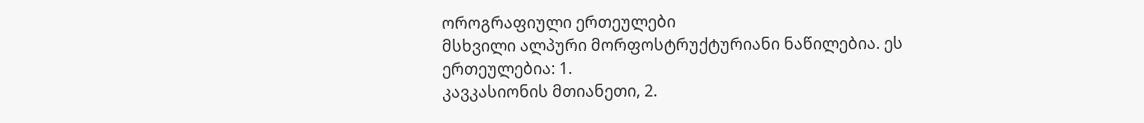ოროგრაფიული ერთეულები
მსხვილი ალპური მორფოსტრუქტურიანი ნაწილებია. ეს ერთეულებია: 1.
კავკასიონის მთიანეთი, 2.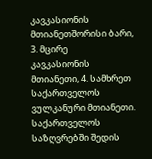კავკასიონის მთიანეთშორისი ბარი, 3. მცირე
კავკასიონის მთიანეთი, 4. სამხრეთ საქართველოს ვულკანური მთიანეთი. საქართველოს საზღვრებში შედის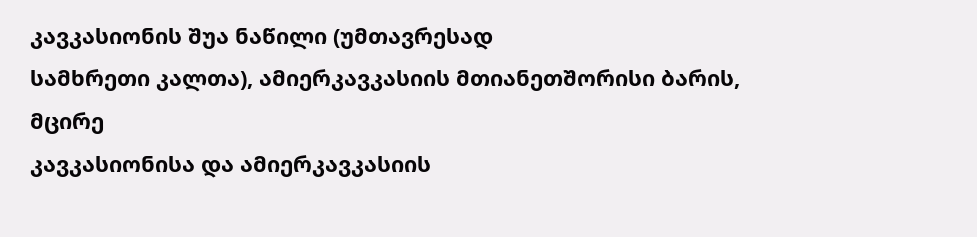კავკასიონის შუა ნაწილი (უმთავრესად
სამხრეთი კალთა), ამიერკავკასიის მთიანეთშორისი ბარის, მცირე
კავკასიონისა და ამიერკავკასიის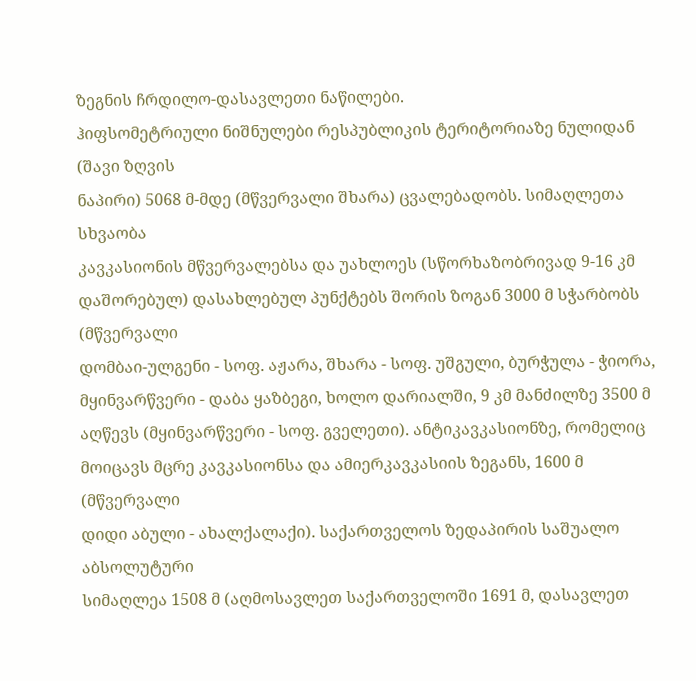ზეგნის ჩრდილო-დასავლეთი ნაწილები.
ჰიფსომეტრიული ნიშნულები რესპუბლიკის ტერიტორიაზე ნულიდან (შავი ზღვის
ნაპირი) 5068 მ-მდე (მწვერვალი შხარა) ცვალებადობს. სიმაღლეთა სხვაობა
კავკასიონის მწვერვალებსა და უახლოეს (სწორხაზობრივად 9-16 კმ
დაშორებულ) დასახლებულ პუნქტებს შორის ზოგან 3000 მ სჭარბობს (მწვერვალი
დომბაი-ულგენი - სოფ. აჟარა, შხარა - სოფ. უშგული, ბურჭულა - ჭიორა,
მყინვარწვერი - დაბა ყაზბეგი, ხოლო დარიალში, 9 კმ მანძილზე 3500 მ
აღწევს (მყინვარწვერი - სოფ. გველეთი). ანტიკავკასიონზე, რომელიც
მოიცავს მცრე კავკასიონსა და ამიერკავკასიის ზეგანს, 1600 მ (მწვერვალი
დიდი აბული - ახალქალაქი). საქართველოს ზედაპირის საშუალო აბსოლუტური
სიმაღლეა 1508 მ (აღმოსავლეთ საქართველოში 1691 მ, დასავლეთ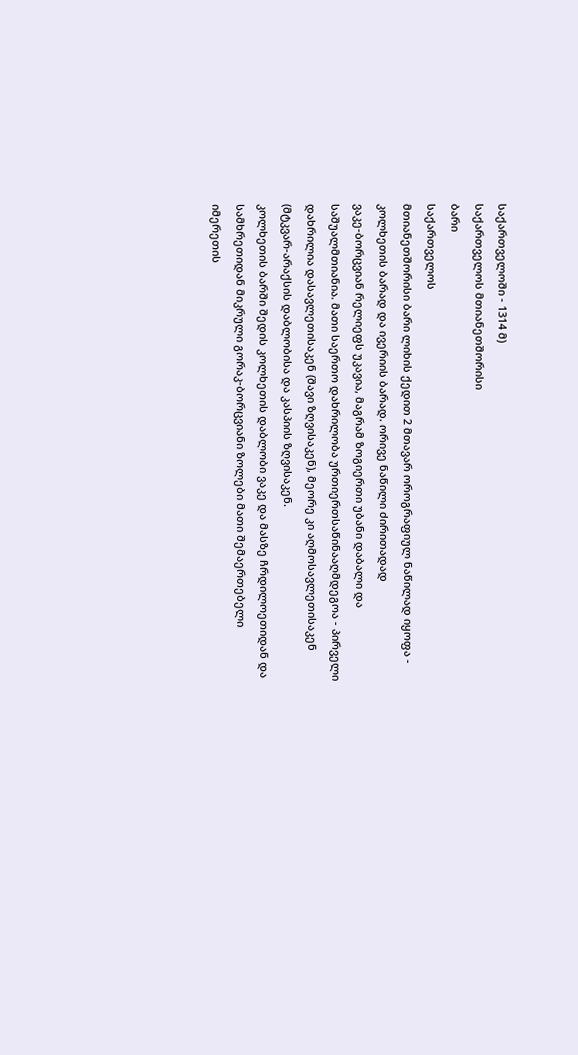საქართველოში - 1314 მ)
საქართველოს მთიანეთშორისი
ბარი
საქართველოს
მთიანეთშორისი ბარი ლიხის ქედით 2 მთავარ ოროგრაფიულ ნაწილად იყოფა -
კოლხეთის ბარად და ივერიის ბარად. ორივე ნაწილი ძირითადად
ვაკე-ბორცვიან რელიეფს უკავია, მაგრამ ზოგიერთი უბანი დაბალი და
საშუალმთიანია. მათი საერთო დახრილობა ურთიერთსაწინააღმდეგოა - პირველი
დახრილია დასავლეთისაკენ (შავი ზღვისაკენ), მეორე კი აღმოსავლეთისაკენ
(მტკვარ-არაქსის დაბლობისა და კასპიის ზღვისაკენ.
კოლხეთის ბარში შედის კოლხეთის დაბლობი ვაკე და მასზე ჩრდილოეთიდან და
სამხრეთიდან მიკრული გორაკ-ბორცვიანი ზოლები მათი შემაერთებელი
იმერეთის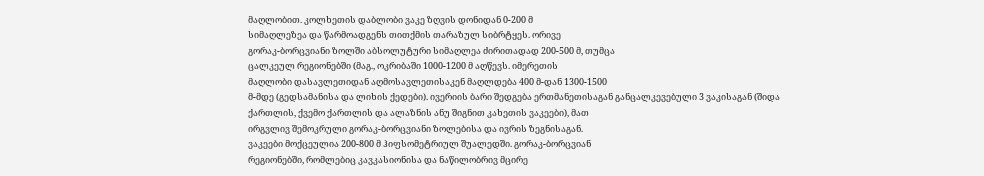მაღლობით. კოლხეთის დაბლობი ვაკე ზღვის დონიდან 0-200 მ
სიმაღლეზეა და წარმოადგენს თითქმის თარაზულ სიბრტყეს. ორივე
გორაკ-ბორცვიანი ზოლში აბსოლუტური სიმაღლეა ძირითადად 200-500 მ, თუმცა
ცალკეულ რეგიონებში (მაგ., ოკრიბაში 1000-1200 მ აღწევს. იმერეთის
მაღლობი დასავლეთიდან აღმოსავლეთისაკენ მაღლდება 400 მ-დან 1300-1500
მ-მდე (გედსამანისა და ლიხის ქედები). ივერიის ბარი შედგება ერთმანეთისაგან განცალკევებული 3 ვაკისაგან (შიდა
ქართლის, ქვემო ქართლის და ალაზნის ანუ შიგნით კახეთის ვაკეები), მათ
ირგვლივ შემოკრული გორაკ-ბორცვიანი ზოლებისა და ივრის ზეგნისაგან.
ვაკეები მოქცეულია 200-800 მ ჰიფსომეტრიულ შუალედში. გორაკ-ბორცვიან
რეგიონებში, რომლებიც კავკასიონისა და ნაწილობრივ მცირე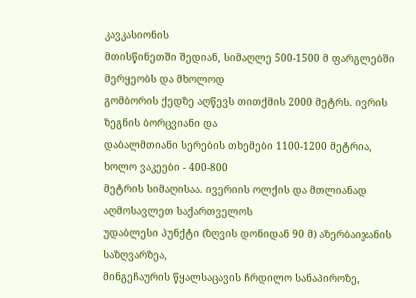კავკასიონის
მთისწინეთში შედიან, სიმაღლე 500-1500 მ ფარგლებში მერყეობს და მხოლოდ
გომბორის ქედზე აღწევს თითქმის 2000 მეტრს. ივრის ზეგნის ბორცვიანი და
დაბალმთიანი სერების თხემები 1100-1200 მეტრია, ხოლო ვაკეები - 400-800
მეტრის სიმაღისაა. ივერიის ოლქის და მთლიანად აღმოსავლეთ საქართველოს
უდაბლესი პუნქტი (ზღვის დონიდან 90 მ) აზერბაიჯანის საზღვარზეა,
მინგეჩაურის წყალსაცავის ჩრდილო სანაპიროზე,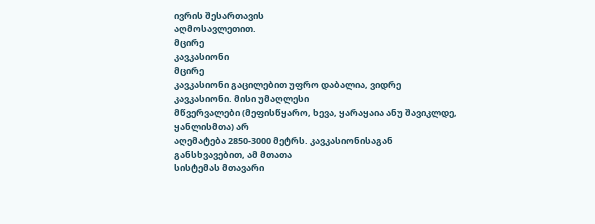ივრის შესართავის
აღმოსავლეთით.
მცირე
კავკასიონი
მცირე
კავკასიონი გაცილებით უფრო დაბალია, ვიდრე კავკასიონი. მისი უმაღლესი
მწვერვალები (მეფისწყარო, ხევა, ყარაყაია ანუ შავიკლდე, ყანლისმთა) არ
აღემატება 2850-3000 მეტრს. კავკასიონისაგან განსხვავებით, ამ მთათა
სისტემას მთავარი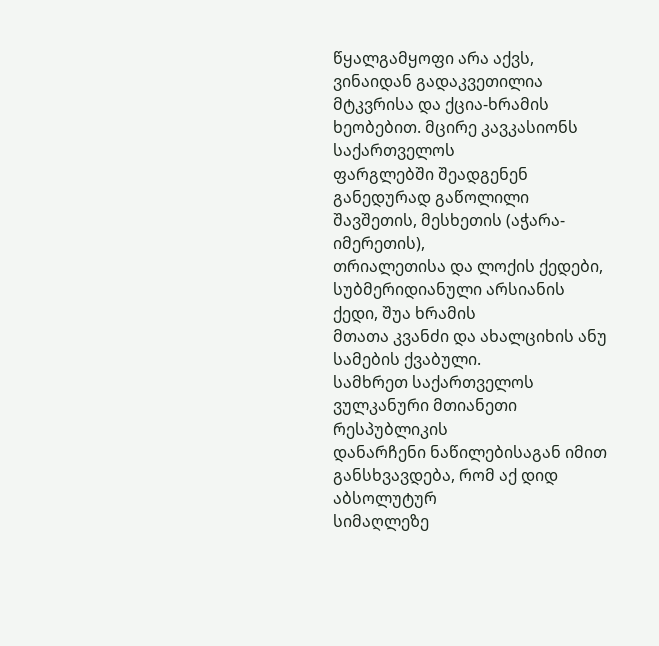წყალგამყოფი არა აქვს, ვინაიდან გადაკვეთილია
მტკვრისა და ქცია-ხრამის ხეობებით. მცირე კავკასიონს საქართველოს
ფარგლებში შეადგენენ განედურად გაწოლილი შავშეთის, მესხეთის (აჭარა-იმერეთის),
თრიალეთისა და ლოქის ქედები, სუბმერიდიანული არსიანის ქედი, შუა ხრამის
მთათა კვანძი და ახალციხის ანუ სამების ქვაბული.
სამხრეთ საქართველოს ვულკანური მთიანეთი რესპუბლიკის
დანარჩენი ნაწილებისაგან იმით განსხვავდება, რომ აქ დიდ აბსოლუტურ
სიმაღლეზე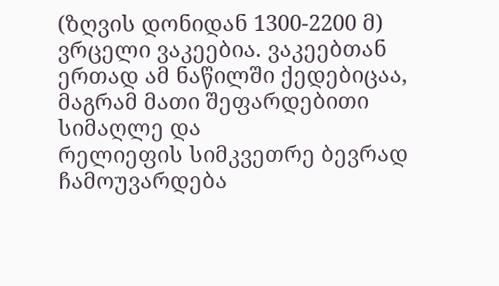(ზღვის დონიდან 1300-2200 მ) ვრცელი ვაკეებია. ვაკეებთან
ერთად ამ ნაწილში ქედებიცაა, მაგრამ მათი შეფარდებითი სიმაღლე და
რელიეფის სიმკვეთრე ბევრად ჩამოუვარდება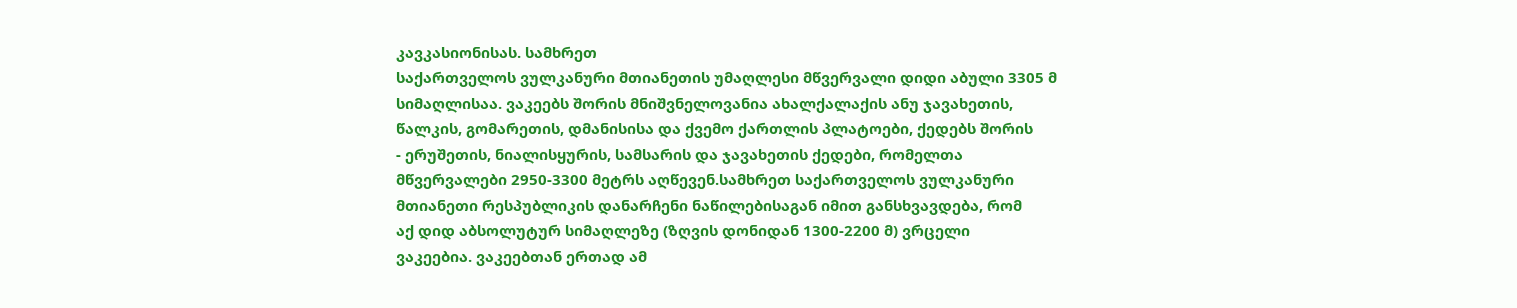კავკასიონისას. სამხრეთ
საქართველოს ვულკანური მთიანეთის უმაღლესი მწვერვალი დიდი აბული 3305 მ
სიმაღლისაა. ვაკეებს შორის მნიშვნელოვანია ახალქალაქის ანუ ჯავახეთის,
წალკის, გომარეთის, დმანისისა და ქვემო ქართლის პლატოები, ქედებს შორის
- ერუშეთის, ნიალისყურის, სამსარის და ჯავახეთის ქედები, რომელთა
მწვერვალები 2950-3300 მეტრს აღწევენ.სამხრეთ საქართველოს ვულკანური
მთიანეთი რესპუბლიკის დანარჩენი ნაწილებისაგან იმით განსხვავდება, რომ
აქ დიდ აბსოლუტურ სიმაღლეზე (ზღვის დონიდან 1300-2200 მ) ვრცელი
ვაკეებია. ვაკეებთან ერთად ამ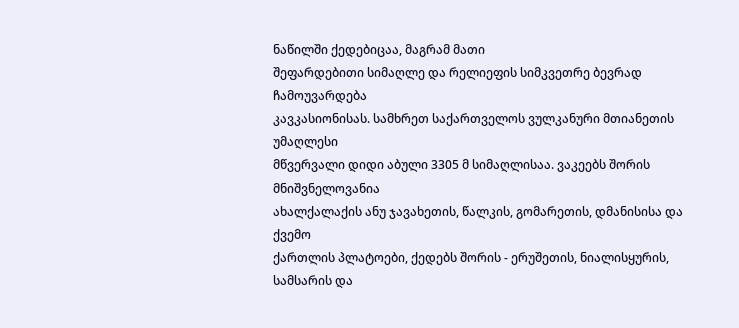ნაწილში ქედებიცაა, მაგრამ მათი
შეფარდებითი სიმაღლე და რელიეფის სიმკვეთრე ბევრად ჩამოუვარდება
კავკასიონისას. სამხრეთ საქართველოს ვულკანური მთიანეთის უმაღლესი
მწვერვალი დიდი აბული 3305 მ სიმაღლისაა. ვაკეებს შორის მნიშვნელოვანია
ახალქალაქის ანუ ჯავახეთის, წალკის, გომარეთის, დმანისისა და ქვემო
ქართლის პლატოები, ქედებს შორის - ერუშეთის, ნიალისყურის, სამსარის და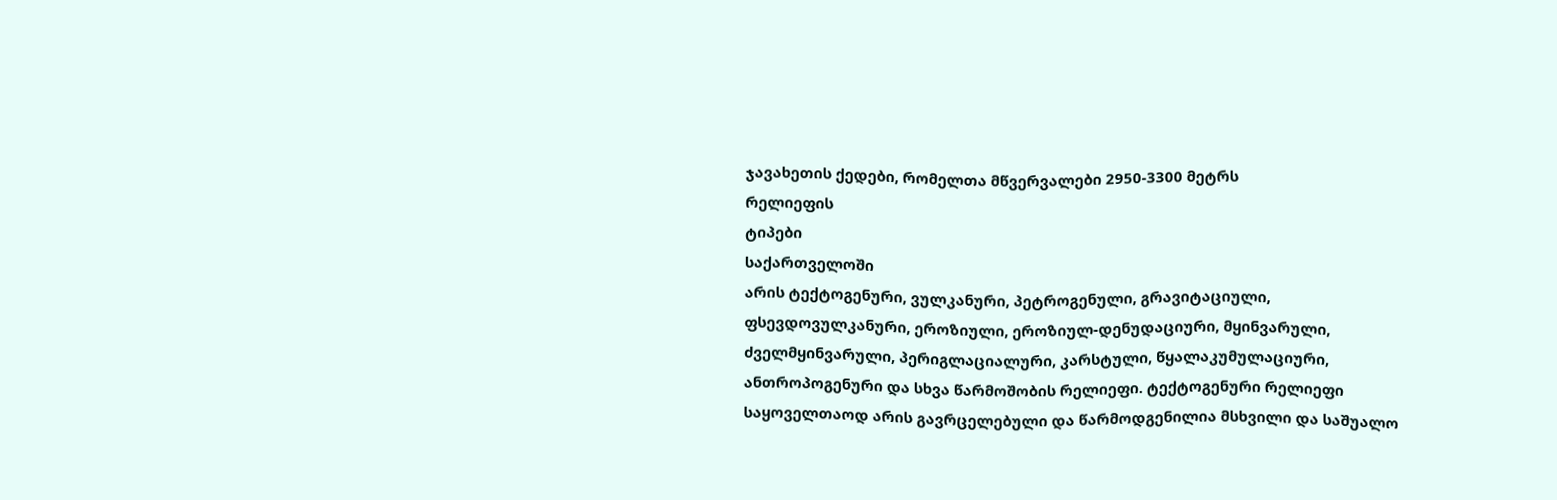ჯავახეთის ქედები, რომელთა მწვერვალები 2950-3300 მეტრს
რელიეფის
ტიპები
საქართველოში
არის ტექტოგენური, ვულკანური, პეტროგენული, გრავიტაციული,
ფსევდოვულკანური, ეროზიული, ეროზიულ-დენუდაციური, მყინვარული,
ძველმყინვარული, პერიგლაციალური, კარსტული, წყალაკუმულაციური,
ანთროპოგენური და სხვა წარმოშობის რელიეფი. ტექტოგენური რელიეფი
საყოველთაოდ არის გავრცელებული და წარმოდგენილია მსხვილი და საშუალო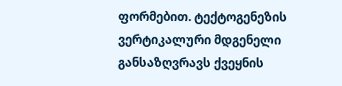ფორმებით. ტექტოგენეზის ვერტიკალური მდგენელი განსაზღვრავს ქვეყნის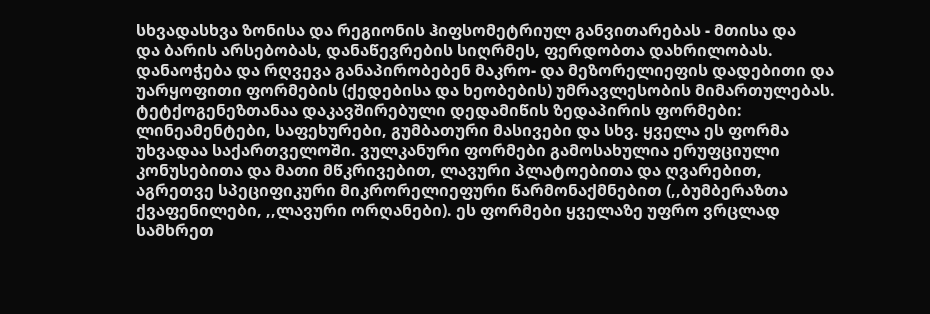სხვადასხვა ზონისა და რეგიონის ჰიფსომეტრიულ განვითარებას - მთისა და
და ბარის არსებობას, დანაწევრების სიღრმეს, ფერდობთა დახრილობას.
დანაოჭება და რღვევა განაპირობებენ მაკრო- და მეზორელიეფის დადებითი და
უარყოფითი ფორმების (ქედებისა და ხეობების) უმრავლესობის მიმართულებას.
ტეტქოგენეზთანაა დაკავშირებული დედამიწის ზედაპირის ფორმები:
ლინეამენტები, საფეხურები, გუმბათური მასივები და სხვ. ყველა ეს ფორმა
უხვადაა საქართველოში. ვულკანური ფორმები გამოსახულია ერუფციული
კონუსებითა და მათი მწკრივებით, ლავური პლატოებითა და ღვარებით,
აგრეთვე სპეციფიკური მიკრორელიეფური წარმონაქმნებით (,,ბუმბერაზთა
ქვაფენილები, ,,ლავური ორღანები). ეს ფორმები ყველაზე უფრო ვრცლად
სამხრეთ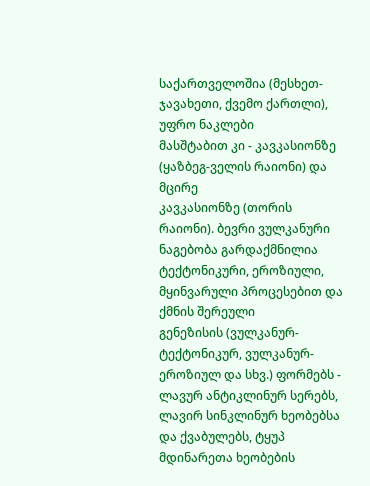საქართველოშია (მესხეთ-ჯავახეთი, ქვემო ქართლი), უფრო ნაკლები
მასშტაბით კი - კავკასიონზე (ყაზბეგ-ველის რაიონი) და მცირე
კავკასიონზე (თორის რაიონი). ბევრი ვულკანური ნაგებობა გარდაქმნილია
ტექტონიკური, ეროზიული, მყინვარული პროცესებით და ქმნის შერეული
გენეზისის (ვულკანურ-ტექტონიკურ, ვულკანურ-ეროზიულ და სხვ.) ფორმებს -
ლავურ ანტიკლინურ სერებს, ლავირ სინკლინურ ხეობებსა და ქვაბულებს, ტყუპ
მდინარეთა ხეობების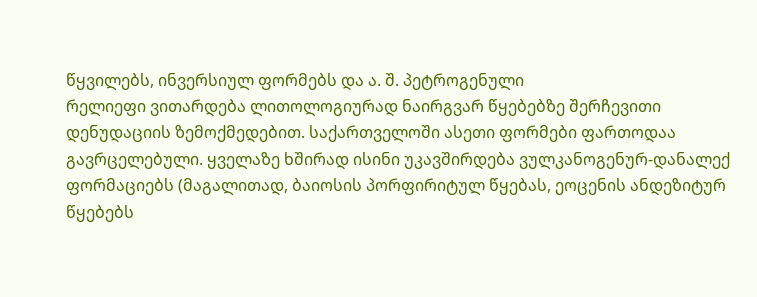წყვილებს, ინვერსიულ ფორმებს და ა. შ. პეტროგენული
რელიეფი ვითარდება ლითოლოგიურად ნაირგვარ წყებებზე შერჩევითი
დენუდაციის ზემოქმედებით. საქართველოში ასეთი ფორმები ფართოდაა
გავრცელებული. ყველაზე ხშირად ისინი უკავშირდება ვულკანოგენურ-დანალექ
ფორმაციებს (მაგალითად, ბაიოსის პორფირიტულ წყებას, ეოცენის ანდეზიტურ
წყებებს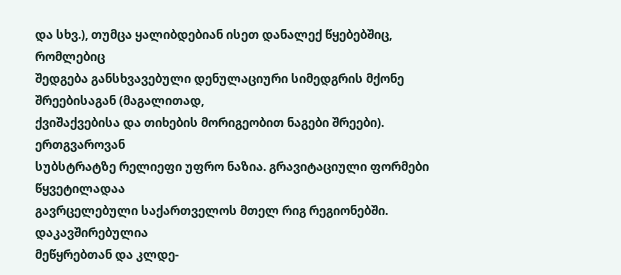და სხვ.), თუმცა ყალიბდებიან ისეთ დანალექ წყებებშიც, რომლებიც
შედგება განსხვავებული დენულაციური სიმედგრის მქონე შრეებისაგან (მაგალითად,
ქვიშაქვებისა და თიხების მორიგეობით ნაგები შრეები). ერთგვაროვან
სუბსტრატზე რელიეფი უფრო ნაზია. გრავიტაციული ფორმები წყვეტილადაა
გავრცელებული საქართველოს მთელ რიგ რეგიონებში. დაკავშირებულია
მეწყრებთან და კლდე-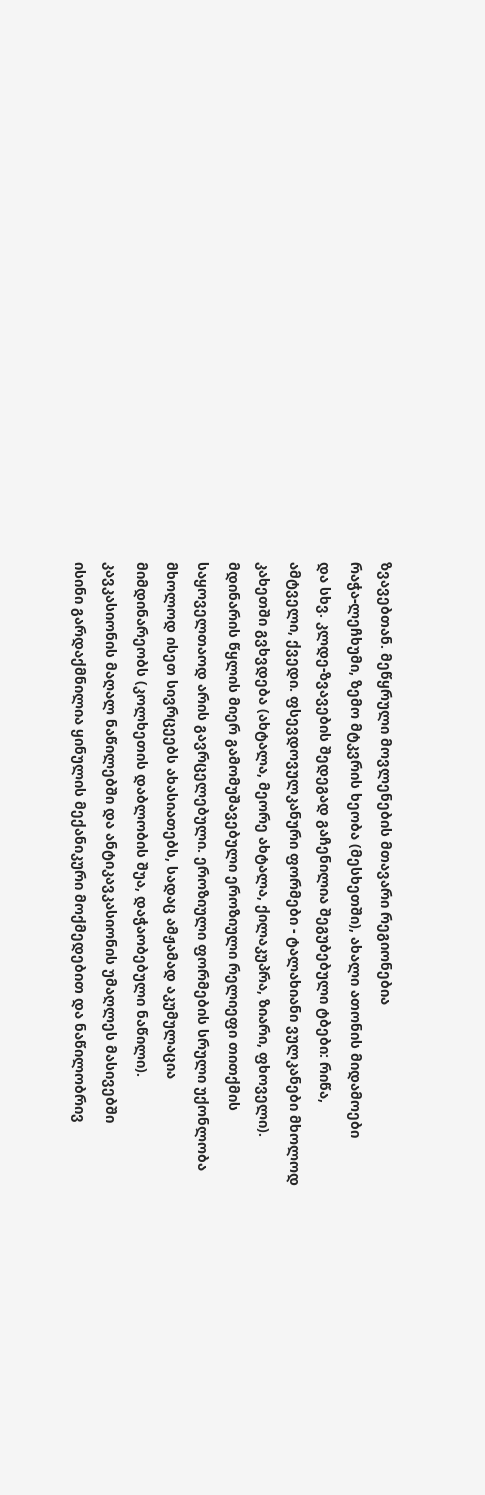ზვავებთან. მეწყრული მოვლენების მთავარი რეგიონებია
რაჭა-ლეჩხუმი, ზემო მტკვრის ხეობა (მესხეთში), ახალი ათონის მიდამოები
და სხვ. კლდე-ზვავების შედეგად გაჩენილია შეგუბებული ტბები: რიწა,
ამტველი, ქვედი. ფსევდოვულკანური ფორმები - ტალახიანი ვულკანები მხოლოდ
კახეთში გვხვდება (ახტალა, მეორე ახტალა, ქილაკუპრა, ზიარი, ფხოველი).
მდინარის წყლის მიერ გამომუშავებული ეროზიული რელიეფი თითქმის
საყოველთაოდ არის გავრცელებული. ეროზიული ფორმების სრული უქონლობა
მხოლოდ ისეთ სივრცეებს ახასიათებს, სადაც ამჟამად აკუმულაცია
მიმდინარეობს (კოლხეთის დაბლობის შუა, დაჭაობებული ნაწილი).
კავკასიონის მაღალ ნაწილებში და ანტიკავკასიონის უმაღლეს მასივებში
ისინი გარდაქმნილია ყინულის მექანიკური მოქმედებით და ნაწილობრივ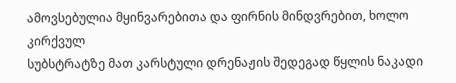ამოვსებულია მყინვარებითა და ფირნის მინდვრებით, ხოლო კირქვულ
სუბსტრატზე მათ კარსტული დრენაჟის შედეგად წყლის ნაკადი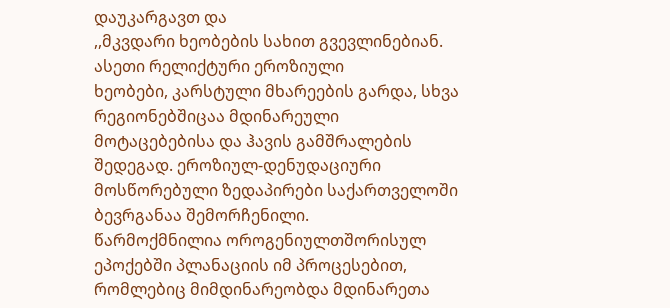დაუკარგავთ და
,,მკვდარი ხეობების სახით გვევლინებიან. ასეთი რელიქტური ეროზიული
ხეობები, კარსტული მხარეების გარდა, სხვა რეგიონებშიცაა მდინარეული
მოტაცებებისა და ჰავის გამშრალების შედეგად. ეროზიულ-დენუდაციური
მოსწორებული ზედაპირები საქართველოში ბევრგანაა შემორჩენილი.
წარმოქმნილია ოროგენიულთშორისულ ეპოქებში პლანაციის იმ პროცესებით,
რომლებიც მიმდინარეობდა მდინარეთა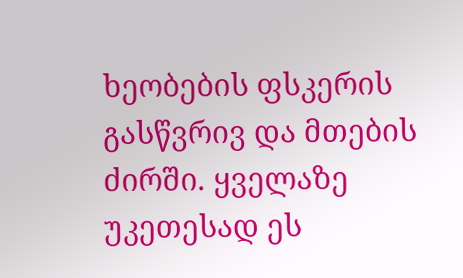ხეობების ფსკერის გასწვრივ და მთების
ძირში. ყველაზე უკეთესად ეს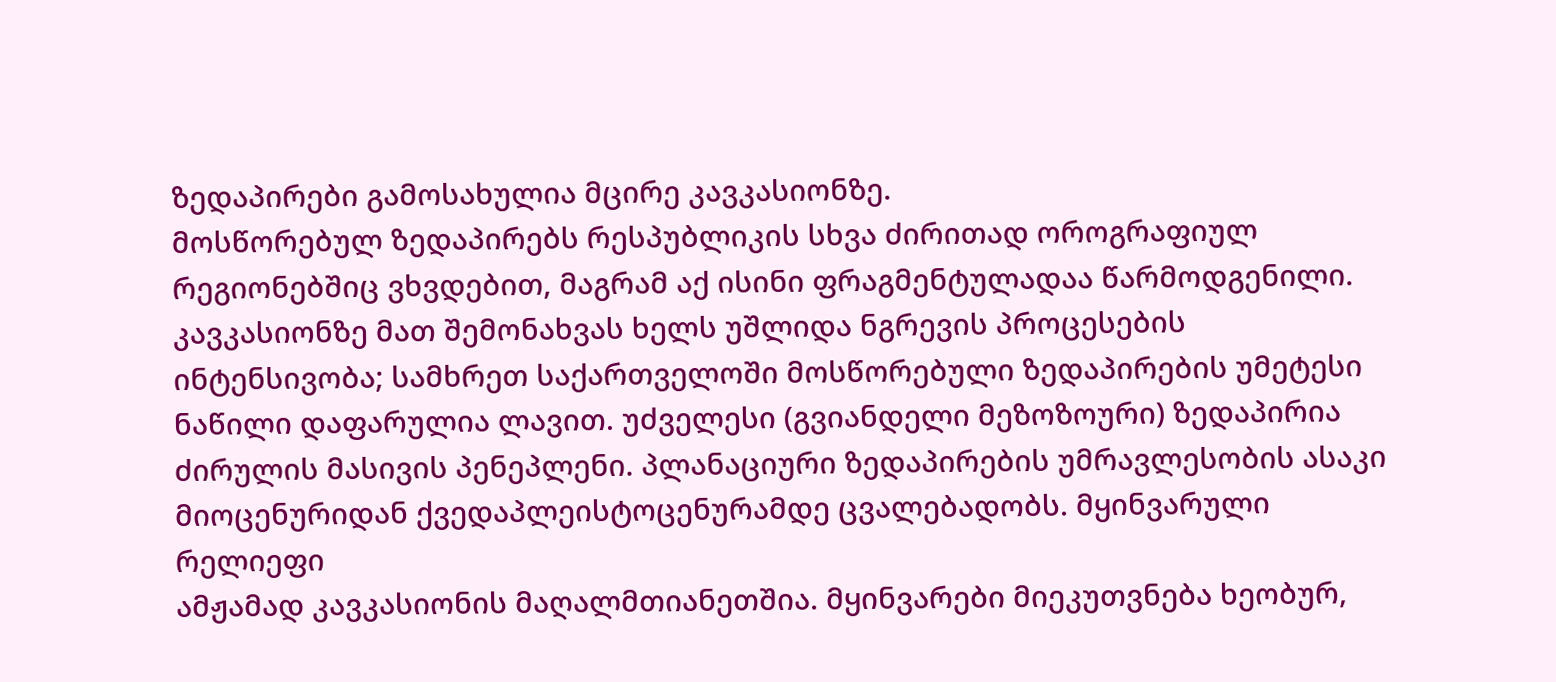ზედაპირები გამოსახულია მცირე კავკასიონზე.
მოსწორებულ ზედაპირებს რესპუბლიკის სხვა ძირითად ოროგრაფიულ
რეგიონებშიც ვხვდებით, მაგრამ აქ ისინი ფრაგმენტულადაა წარმოდგენილი.
კავკასიონზე მათ შემონახვას ხელს უშლიდა ნგრევის პროცესების
ინტენსივობა; სამხრეთ საქართველოში მოსწორებული ზედაპირების უმეტესი
ნაწილი დაფარულია ლავით. უძველესი (გვიანდელი მეზოზოური) ზედაპირია
ძირულის მასივის პენეპლენი. პლანაციური ზედაპირების უმრავლესობის ასაკი
მიოცენურიდან ქვედაპლეისტოცენურამდე ცვალებადობს. მყინვარული რელიეფი
ამჟამად კავკასიონის მაღალმთიანეთშია. მყინვარები მიეკუთვნება ხეობურ,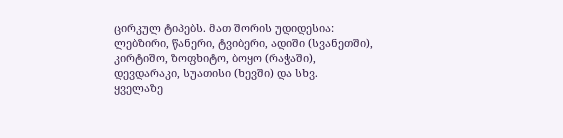ცირკულ ტიპებს. მათ შორის უდიდესია: ლებზირი, წანერი, ტვიბერი, ადიში (სვანეთში),
კირტიშო, ზოფხიტო, ბოყო (რაჭაში), დევდარაკი, სუათისი (ხევში) და სხვ.
ყველაზე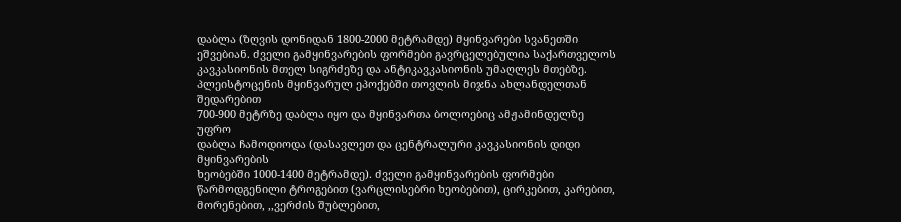დაბლა (ზღვის დონიდან 1800-2000 მეტრამდე) მყინვარები სვანეთში
ეშვებიან. ძველი გამყინვარების ფორმები გავრცელებულია საქართველოს
კავკასიონის მთელ სიგრძეზე და ანტიკავკასიონის უმაღლეს მთებზე.
პლეისტოცენის მყინვარულ ეპოქებში თოვლის მიჯნა ახლანდელთან შედარებით
700-900 მეტრზე დაბლა იყო და მყინვართა ბოლოებიც ამჟამინდელზე უფრო
დაბლა ჩამოდიოდა (დასავლეთ და ცენტრალური კავკასიონის დიდი მყინვარების
ხეობებში 1000-1400 მეტრამდე). ძველი გამყინვარების ფორმები
წარმოდგენილი ტროგებით (ვარცლისებრი ხეობებით), ცირკებით, კარებით,
მორენებით, ,,ვერძის შუბლებით,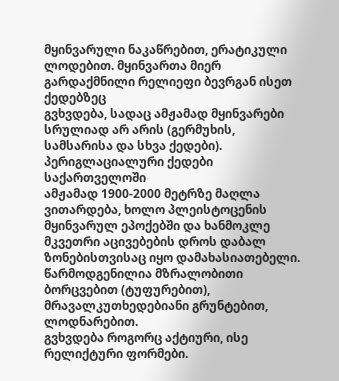მყინვარული ნაკაწრებით, ერატიკული
ლოდებით. მყინვართა მიერ გარდაქმნილი რელიეფი ბევრგან ისეთ ქედებზეც
გვხვდება, სადაც ამჟამად მყინვარები სრულიად არ არის (გერმუხის,
სამსარისა და სხვა ქედები). პერიგლაციალური ქედები საქართველოში
ამჟამად 1900-2000 მეტრზე მაღლა ვითარდება, ხოლო პლეისტოცენის
მყინვარულ ეპოქებში და ხანმოკლე მკვეთრი აცივებების დროს დაბალ
ზონებისთვისაც იყო დამახასიათებელი. წარმოდგენილია მზრალობითი
ბორცვებით (ტუფურებით), მრავალკუთხედებიანი გრუნტებით, ლოდნარებით.
გვხვდება როგორც აქტიური, ისე რელიქტური ფორმები.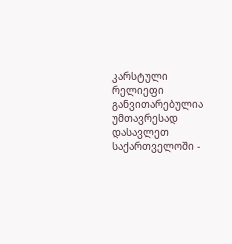კარსტული რელიეფი
განვითარებულია უმთავრესად დასავლეთ საქართველოში -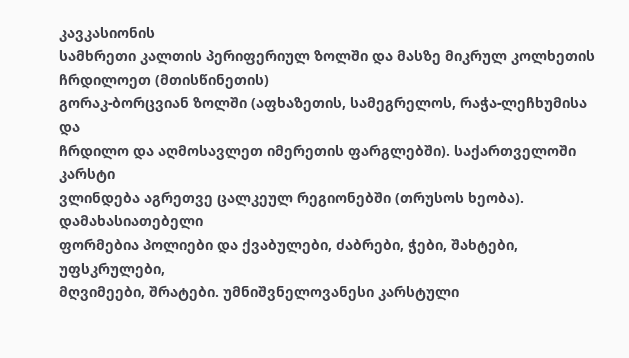კავკასიონის
სამხრეთი კალთის პერიფერიულ ზოლში და მასზე მიკრულ კოლხეთის ჩრდილოეთ (მთისწინეთის)
გორაკ-ბორცვიან ზოლში (აფხაზეთის, სამეგრელოს, რაჭა-ლეჩხუმისა და
ჩრდილო და აღმოსავლეთ იმერეთის ფარგლებში). საქართველოში კარსტი
ვლინდება აგრეთვე ცალკეულ რეგიონებში (თრუსოს ხეობა). დამახასიათებელი
ფორმებია პოლიები და ქვაბულები, ძაბრები, ჭები, შახტები, უფსკრულები,
მღვიმეები, შრატები. უმნიშვნელოვანესი კარსტული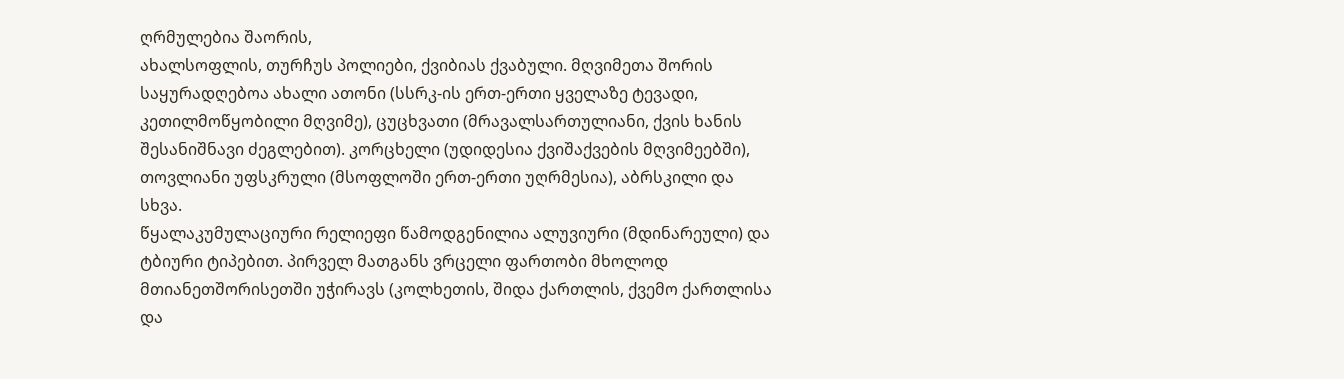ღრმულებია შაორის,
ახალსოფლის, თურჩუს პოლიები, ქვიბიას ქვაბული. მღვიმეთა შორის
საყურადღებოა ახალი ათონი (სსრკ-ის ერთ-ერთი ყველაზე ტევადი,
კეთილმოწყობილი მღვიმე), ცუცხვათი (მრავალსართულიანი, ქვის ხანის
შესანიშნავი ძეგლებით). კორცხელი (უდიდესია ქვიშაქვების მღვიმეებში),
თოვლიანი უფსკრული (მსოფლოში ერთ-ერთი უღრმესია), აბრსკილი და სხვა.
წყალაკუმულაციური რელიეფი წამოდგენილია ალუვიური (მდინარეული) და
ტბიური ტიპებით. პირველ მათგანს ვრცელი ფართობი მხოლოდ
მთიანეთშორისეთში უჭირავს (კოლხეთის, შიდა ქართლის, ქვემო ქართლისა და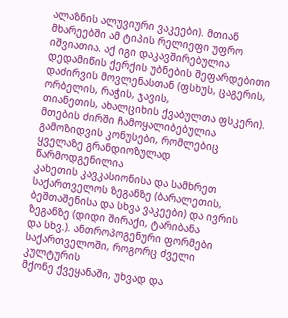ალაზნის ალუვიური ვაკეები). მთიან მხარეებში ამ ტიპის რელიეფი უფრო
იშვიათია. აქ იგი დაკავშირებულია დედამიწის ქერქის უბნების შეფარდებითი
დაძირვის მოვლენასთან (ფსხუს, ცაგერის, ორბელის, რაჭის, ჯავის,
თიანეთის, ახალციხის ქვაბულთა ფსკერი). მთების ძირში ჩამოყალიბებულია
გამოზიდვის კონუსები, რომლებიც ყველაზე გრანდიოზულად წარმოდგენილია
კახეთის კავკასიონისა და სამხრეთ საქართველოს ზეგანზე (ბარალეთის,
ბეშთაშენისა და სხვა ვაკეები) და ივრის ზეგანზე (დიდი შირაქი, ტარიბანა
და სხვ.). ანთროპოგენური ფორმები საქართველოში, როგორც ძველი კულტურის
მქონე ქვეყანაში, უხვად და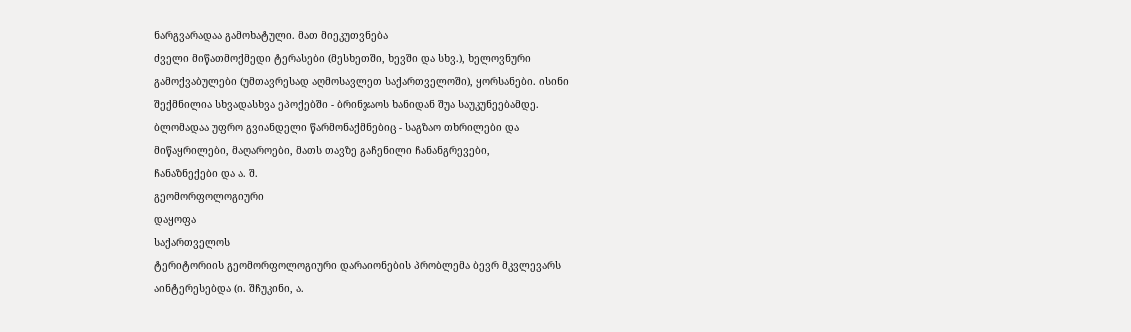ნარგვარადაა გამოხატული. მათ მიეკუთვნება
ძველი მიწათმოქმედი ტერასები (მესხეთში, ხევში და სხვ.), ხელოვნური
გამოქვაბულები (უმთავრესად აღმოსავლეთ საქართველოში), ყორსანები. ისინი
შექმნილია სხვადასხვა ეპოქებში - ბრინჯაოს ხანიდან შუა საუკუნეებამდე.
ბლომადაა უფრო გვიანდელი წარმონაქმნებიც - საგზაო თხრილები და
მიწაყრილები, მაღაროები, მათს თავზე გაჩენილი ჩანანგრევები,
ჩანაზნექები და ა. შ.
გეომორფოლოგიური
დაყოფა
საქართველოს
ტერიტორიის გეომორფოლოგიური დარაიონების პრობლემა ბევრ მკვლევარს
აინტერესებდა (ი. შჩუკინი, ა.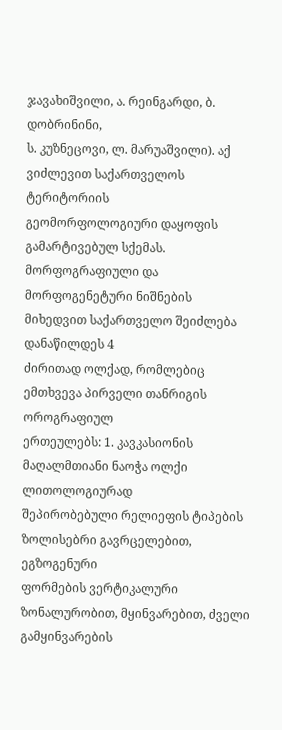ჯავახიშვილი, ა. რეინგარდი, ბ. დობრინინი,
ს. კუზნეცოვი, ლ. მარუაშვილი). აქ ვიძლევით საქართველოს ტერიტორიის
გეომორფოლოგიური დაყოფის გამარტივებულ სქემას. მორფოგრაფიული და
მორფოგენეტური ნიშნების მიხედვით საქართველო შეიძლება დანაწილდეს 4
ძირითად ოლქად, რომლებიც ემთხვევა პირველი თანრიგის ოროგრაფიულ
ერთეულებს: 1. კავკასიონის მაღალმთიანი ნაოჭა ოლქი ლითოლოგიურად
შეპირობებული რელიეფის ტიპების ზოლისებრი გავრცელებით, ეგზოგენური
ფორმების ვერტიკალური ზონალურობით, მყინვარებით, ძველი გამყინვარების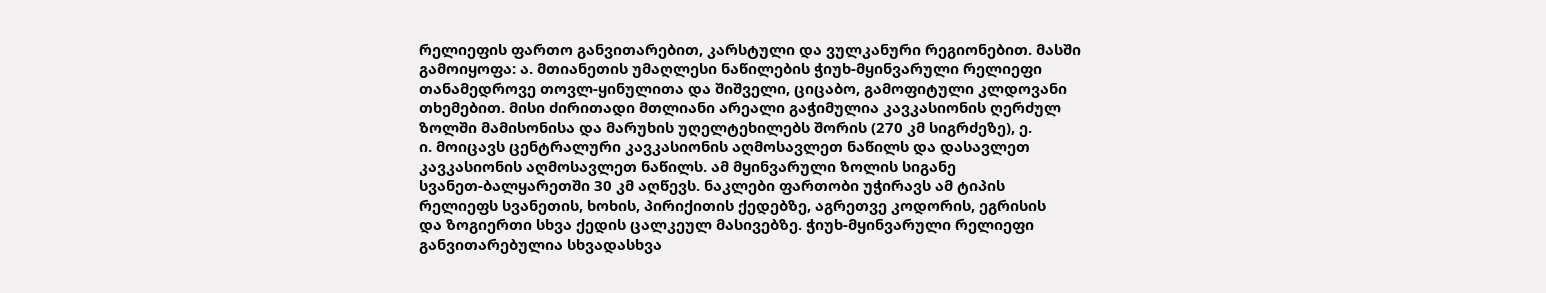რელიეფის ფართო განვითარებით, კარსტული და ვულკანური რეგიონებით. მასში
გამოიყოფა: ა. მთიანეთის უმაღლესი ნაწილების ჭიუხ-მყინვარული რელიეფი
თანამედროვე თოვლ-ყინულითა და შიშველი, ციცაბო, გამოფიტული კლდოვანი
თხემებით. მისი ძირითადი მთლიანი არეალი გაჭიმულია კავკასიონის ღერძულ
ზოლში მამისონისა და მარუხის უღელტეხილებს შორის (270 კმ სიგრძეზე), ე.
ი. მოიცავს ცენტრალური კავკასიონის აღმოსავლეთ ნაწილს და დასავლეთ
კავკასიონის აღმოსავლეთ ნაწილს. ამ მყინვარული ზოლის სიგანე
სვანეთ-ბალყარეთში 30 კმ აღწევს. ნაკლები ფართობი უჭირავს ამ ტიპის
რელიეფს სვანეთის, ხოხის, პირიქითის ქედებზე, აგრეთვე კოდორის, ეგრისის
და ზოგიერთი სხვა ქედის ცალკეულ მასივებზე. ჭიუხ-მყინვარული რელიეფი
განვითარებულია სხვადასხვა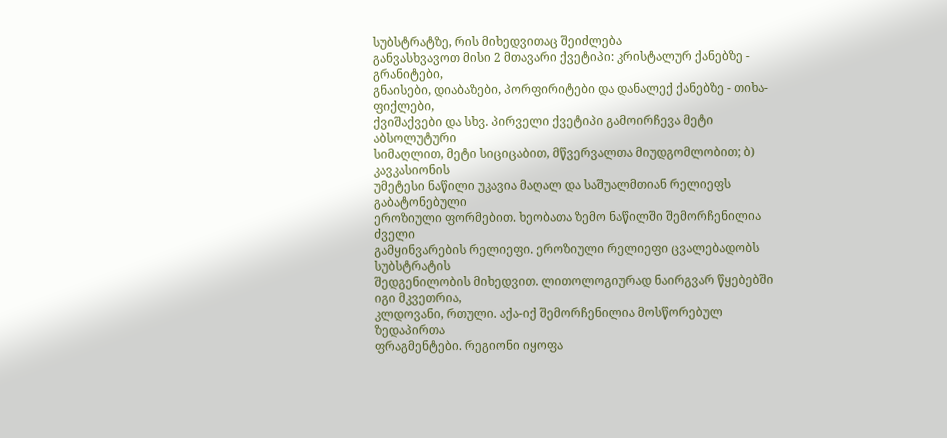სუბსტრატზე, რის მიხედვითაც შეიძლება
განვასხვავოთ მისი 2 მთავარი ქვეტიპი: კრისტალურ ქანებზე - გრანიტები,
გნაისები, დიაბაზები, პორფირიტები და დანალექ ქანებზე - თიხა-ფიქლები,
ქვიშაქვები და სხვ. პირველი ქვეტიპი გამოირჩევა მეტი აბსოლუტური
სიმაღლით, მეტი სიციცაბით, მწვერვალთა მიუდგომლობით; ბ) კავკასიონის
უმეტესი ნაწილი უკავია მაღალ და საშუალმთიან რელიეფს გაბატონებული
ეროზიული ფორმებით. ხეობათა ზემო ნაწილში შემორჩენილია ძველი
გამყინვარების რელიეფი. ეროზიული რელიეფი ცვალებადობს სუბსტრატის
შედგენილობის მიხედვით. ლითოლოგიურად ნაირგვარ წყებებში იგი მკვეთრია,
კლდოვანი, რთული. აქა-იქ შემორჩენილია მოსწორებულ ზედაპირთა
ფრაგმენტები. რეგიონი იყოფა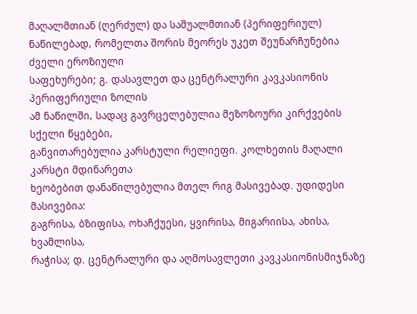მაღალმთიან (ღერძულ) და საშუალმთიან (პერიფერიულ)
ნაწილებად, რომელთა შორის მეორეს უკეთ შეუნარჩუნებია ძველი ეროზიული
საფეხურები; გ. დასავლეთ და ცენტრალური კავკასიონის პერიფერიული ზოლის
ამ ნაწილში, სადაც გავრცელებულია მეზოზოური კირქვების სქელი წყებები,
განვითარებულია კარსტული რელიეფი. კოლხეთის მაღალი კარსტი მდინარეთა
ხეობებით დანაწილებულია მთელ რიგ მასივებად. უდიდესი მასივებია:
გაგრისა, ბზიფისა, ოხაჩქუესი, ყვირისა, მიგარიისა, ახისა, ხვამლისა,
რაჭისა; დ. ცენტრალური და აღმოსავლეთი კავკასიონისმიჯნაზე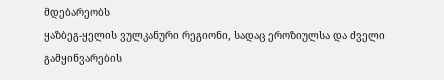მდებარეობს
ყაზბეგ-ყელის ვულკანური რეგიონი, სადაც ეროზიულსა და ძველი
გამყინვარების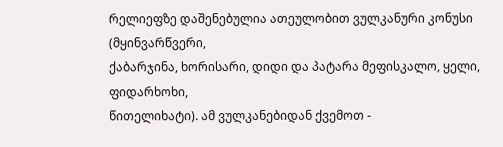რელიეფზე დაშენებულია ათეულობით ვულკანური კონუსი (მყინვარწვერი,
ქაბარჯინა, ხორისარი, დიდი და პატარა მეფისკალო, ყელი, ფიდარხოხი,
წითელიხატი). ამ ვულკანებიდან ქვემოთ -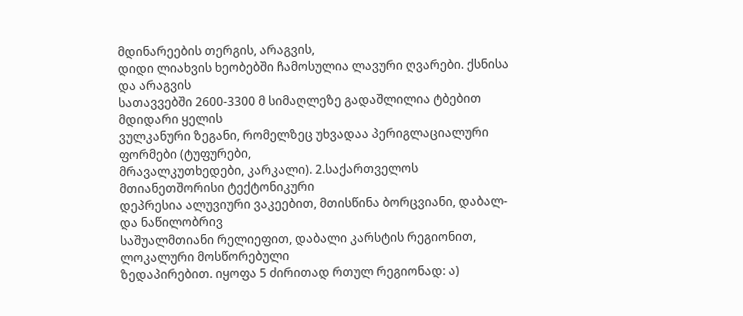მდინარეების თერგის, არაგვის,
დიდი ლიახვის ხეობებში ჩამოსულია ლავური ღვარები. ქსნისა და არაგვის
სათავვებში 2600-3300 მ სიმაღლეზე გადაშლილია ტბებით მდიდარი ყელის
ვულკანური ზეგანი, რომელზეც უხვადაა პერიგლაციალური ფორმები (ტუფურები,
მრავალკუთხედები, კარკალი). 2.საქართველოს მთიანეთშორისი ტექტონიკური
დეპრესია ალუვიური ვაკეებით, მთისწინა ბორცვიანი, დაბალ- და ნაწილობრივ
საშუალმთიანი რელიეფით, დაბალი კარსტის რეგიონით, ლოკალური მოსწორებული
ზედაპირებით. იყოფა 5 ძირითად რთულ რეგიონად: ა)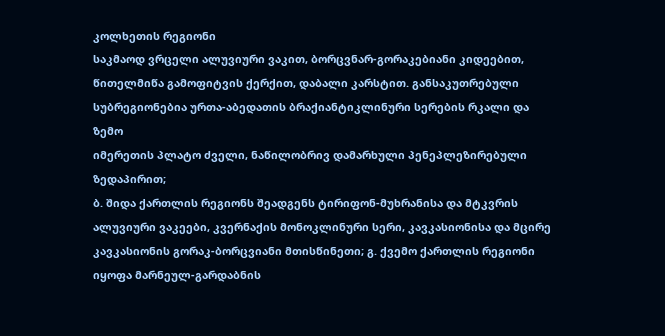კოლხეთის რეგიონი
საკმაოდ ვრცელი ალუვიური ვაკით, ბორცვნარ-გორაკებიანი კიდეებით,
წითელმიწა გამოფიტვის ქერქით, დაბალი კარსტით. განსაკუთრებული
სუბრეგიონებია ურთა-აბედათის ბრაქიანტიკლინური სერების რკალი და ზემო
იმერეთის პლატო ძველი, ნაწილობრივ დამარხული პენეპლეზირებული ზედაპირით;
ბ. შიდა ქართლის რეგიონს შეადგენს ტირიფონ-მუხრანისა და მტკვრის
ალუვიური ვაკეები, კვერნაქის მონოკლინური სერი, კავკასიონისა და მცირე
კავკასიონის გორაკ-ბორცვიანი მთისწინეთი; გ. ქვემო ქართლის რეგიონი
იყოფა მარნეულ-გარდაბნის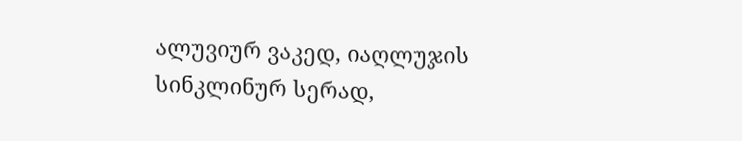ალუვიურ ვაკედ, იაღლუჯის სინკლინურ სერად,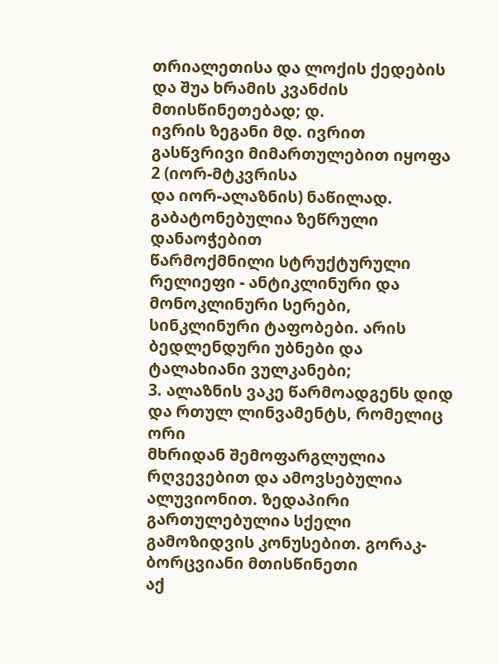თრიალეთისა და ლოქის ქედების და შუა ხრამის კვანძის მთისწინეთებად; დ.
ივრის ზეგანი მდ. ივრით გასწვრივი მიმართულებით იყოფა 2 (იორ-მტკვრისა
და იორ-ალაზნის) ნაწილად. გაბატონებულია ზეწრული დანაოჭებით
წარმოქმნილი სტრუქტურული რელიეფი - ანტიკლინური და მონოკლინური სერები,
სინკლინური ტაფობები. არის ბედლენდური უბნები და ტალახიანი ვულკანები;
3. ალაზნის ვაკე წარმოადგენს დიდ და რთულ ლინვამენტს, რომელიც ორი
მხრიდან შემოფარგლულია რღვევებით და ამოვსებულია ალუვიონით. ზედაპირი
გართულებულია სქელი გამოზიდვის კონუსებით. გორაკ-ბორცვიანი მთისწინეთი
აქ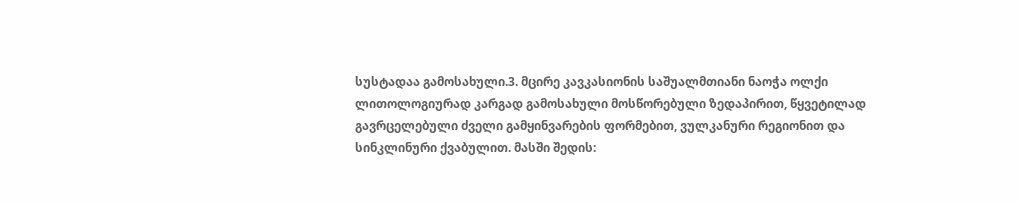სუსტადაა გამოსახული.3. მცირე კავკასიონის საშუალმთიანი ნაოჭა ოლქი
ლითოლოგიურად კარგად გამოსახული მოსწორებული ზედაპირით, წყვეტილად
გავრცელებული ძველი გამყინვარების ფორმებით, ვულკანური რეგიონით და
სინკლინური ქვაბულით. მასში შედის: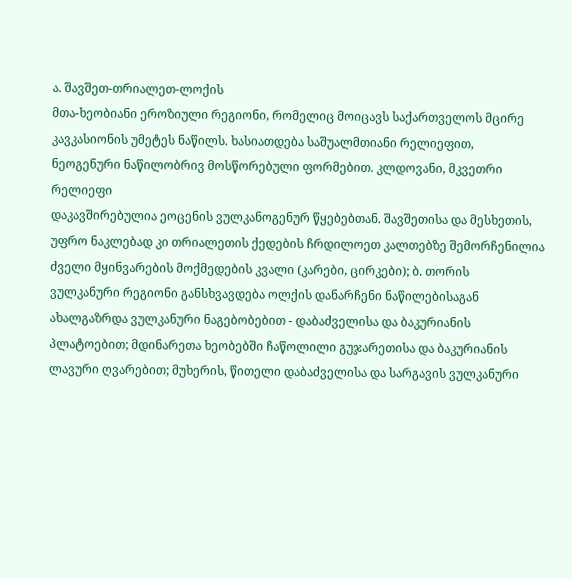ა. შავშეთ-თრიალეთ-ლოქის
მთა-ხეობიანი ეროზიული რეგიონი, რომელიც მოიცავს საქართველოს მცირე
კავკასიონის უმეტეს ნაწილს. ხასიათდება საშუალმთიანი რელიეფით,
ნეოგენური ნაწილობრივ მოსწორებული ფორმებით. კლდოვანი, მკვეთრი რელიეფი
დაკავშირებულია ეოცენის ვულკანოგენურ წყებებთან. შავშეთისა და მესხეთის,
უფრო ნაკლებად კი თრიალეთის ქედების ჩრდილოეთ კალთებზე შემორჩენილია
ძველი მყინვარების მოქმედების კვალი (კარები, ცირკები); ბ. თორის
ვულკანური რეგიონი განსხვავდება ოლქის დანარჩენი ნაწილებისაგან
ახალგაზრდა ვულკანური ნაგებობებით - დაბაძველისა და ბაკურიანის
პლატოებით; მდინარეთა ხეობებში ჩაწოლილი გუჯარეთისა და ბაკურიანის
ლავური ღვარებით; მუხერის, წითელი დაბაძველისა და სარგავის ვულკანური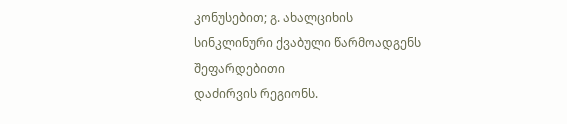კონუსებით; გ. ახალციხის სინკლინური ქვაბული წარმოადგენს შეფარდებითი
დაძირვის რეგიონს.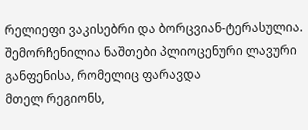რელიეფი ვაკისებრი და ბორცვიან-ტერასულია.
შემორჩენილია ნაშთები პლიოცენური ლავური განფენისა, რომელიც ფარავდა
მთელ რეგიონს,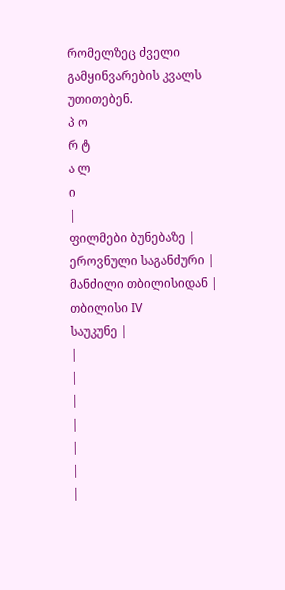რომელზეც ძველი გამყინვარების კვალს უთითებენ.
პ ო
რ ტ
ა ლ
ი
|
ფილმები ბუნებაზე |
ეროვნული საგანძური |
მანძილი თბილისიდან |
თბილისი IV
საუკუნე |
|
|
|
|
|
|
|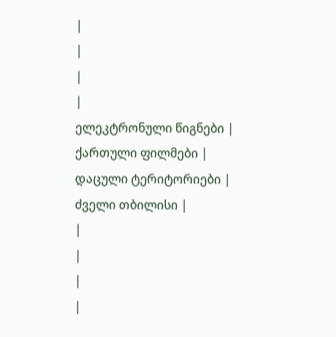|
|
|
|
ელეკტრონული წიგნები |
ქართული ფილმები |
დაცული ტერიტორიები |
ძველი თბილისი |
|
|
|
|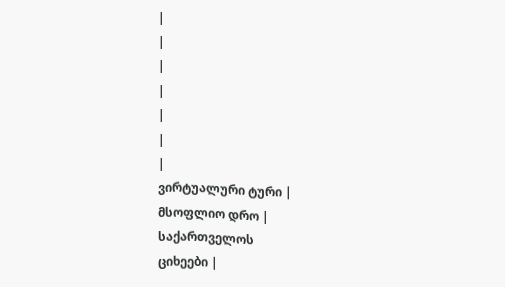|
|
|
|
|
|
|
ვირტუალური ტური |
მსოფლიო დრო |
საქართველოს
ციხეები |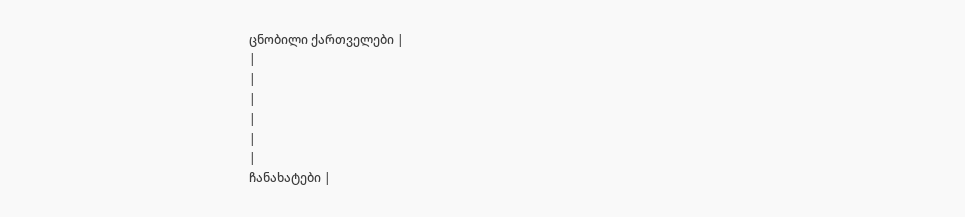ცნობილი ქართველები |
|
|
|
|
|
|
ჩანახატები |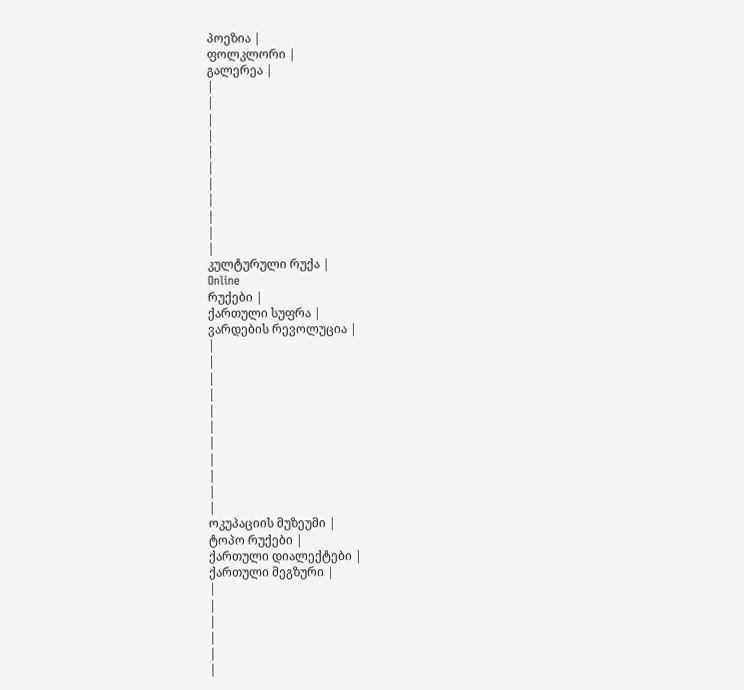პოეზია |
ფოლკლორი |
გალერეა |
|
|
|
|
|
|
|
|
|
|
|
კულტურული რუქა |
Online
რუქები |
ქართული სუფრა |
ვარდების რევოლუცია |
|
|
|
|
|
|
|
|
|
|
|
ოკუპაციის მუზეუმი |
ტოპო რუქები |
ქართული დიალექტები |
ქართული მეგზური |
|
|
|
|
|
|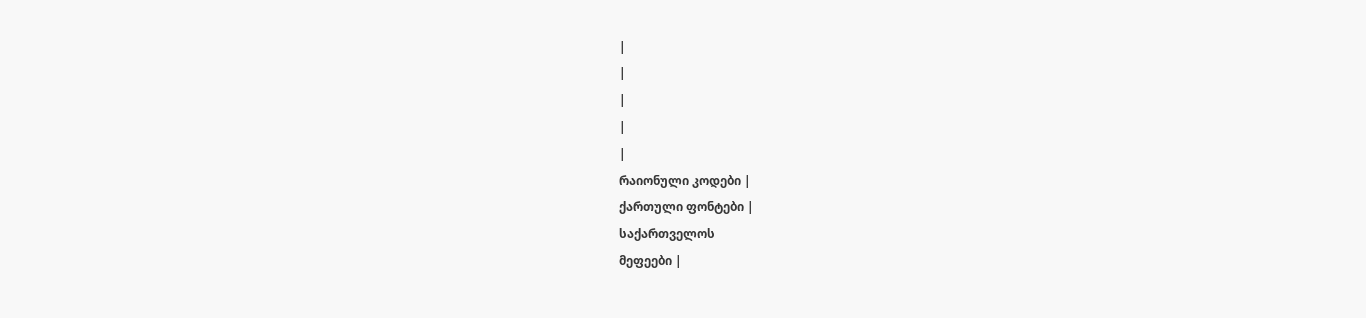|
|
|
|
|
რაიონული კოდები |
ქართული ფონტები |
საქართველოს
მეფეები |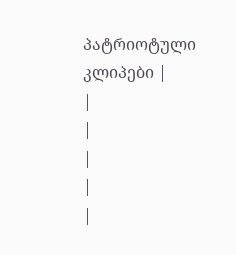პატრიოტული კლიპები |
|
|
|
|
|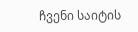ჩვენი საიტის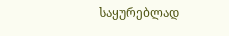საყურებლად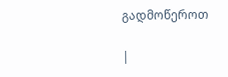გადმოწეროთ

|